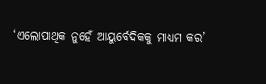‘ଏଲୋପାଥିକ ନୁହେଁ ଆୟୁର୍ବେଦିକକୁ ମାଧ୍ୟମ କର’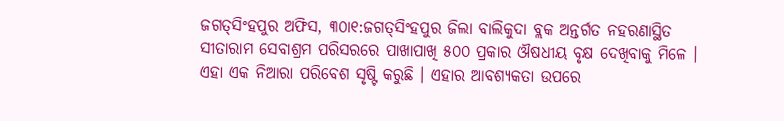ଜଗତ୍‌ସିଂହପୁର ଅଫିସ, ୩୦ା୧:ଜଗତ୍‌ସିଂହପୁର ଜିଲା ବାଲିକୁଦା ବ୍ଲକ ଅନ୍ତର୍ଗତ ନହରଣାସ୍ଥିତ ସୀତାରାମ ସେବାଶ୍ରମ ପରିସରରେ ପାଖାପାଖି ୫୦୦ ପ୍ରକାର ଔଷଧୀୟ ବୃକ୍ଷ ଦେଖିବାକୁ ମିଳେ । ଏହା ଏକ ନିଆରା ପରିବେଶ ସୃଷ୍ଟି କରୁଛି । ଏହାର ଆବଶ୍ୟକତା ଉପରେ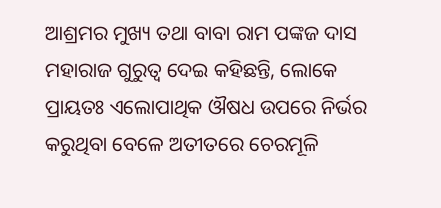ଆଶ୍ରମର ମୁଖ୍ୟ ତଥା ବାବା ରାମ ପଙ୍କଜ ଦାସ ମହାରାଜ ଗୁରୁତ୍ୱ ଦେଇ କହିଛନ୍ତି, ଲୋକେ ପ୍ରାୟତଃ ଏଲୋପାଥିକ ଔଷଧ ଉପରେ ନିର୍ଭର କରୁଥିବା ବେଳେ ଅତୀତରେ ଚେରମୂଳି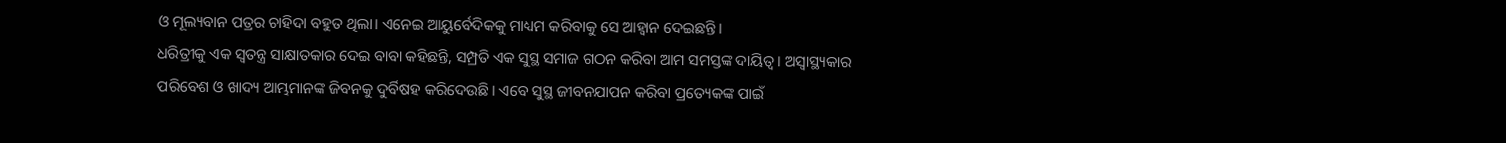ଓ ମୂଲ୍ୟବାନ ପତ୍ରର ଚାହିଦା ବହୁତ ଥିଲା। ଏନେଇ ଆୟୁର୍ବେଦିକକୁ ମାଧ୍ୟମ କରିବାକୁ ସେ ଆହ୍ବାନ ଦେଇଛନ୍ତି।
ଧରିତ୍ରୀକୁ ଏକ ସ୍ବତନ୍ତ୍ର ସାକ୍ଷାତକାର ଦେଇ ବାବା କହିଛନ୍ତି, ସମ୍ପ୍ରତି ଏକ ସୁସ୍ଥ ସମାଜ ଗଠନ କରିବା ଆମ ସମସ୍ତଙ୍କ ଦାୟିତ୍ୱ । ଅସ୍ବାସ୍ଥ୍ୟକାର ପରିବେଶ ଓ ଖାଦ୍ୟ ଆମ୍ଭମାନଙ୍କ ଜିବନକୁ ଦୁର୍ବିଷହ କରିଦେଉଛି। ଏବେ ସୁସ୍ଥ ଜୀବନଯାପନ କରିବା ପ୍ରତ୍ୟେକଙ୍କ ପାଇଁ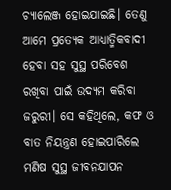ଚ୍ୟାଲେଞ୍ଜ ହୋଇଯାଇଛି। ତେଣୁ ଆମେ ପ୍ରତ୍ୟେକ ଆଧ୍ୟାତ୍ମିକବାଦୀ ହେବା ସହ ସୁସ୍ଥ ପରିବେଶ ରଖିବା ପାଇଁ ଉଦ୍ୟମ କରିବା ଜରୁରୀ। ସେ କହିଥିଲେ, କଫ ଓ ବାତ ନିୟନ୍ତ୍ରଣ ହୋଇପାରିଲେ ମଣିଷ ସୁସ୍ଥ ଜୀବନଯାପନ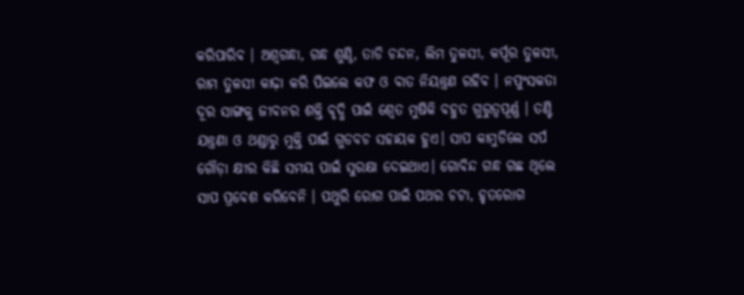କରିପାରିବ । ଅଶ୍ୱଗନ୍ଧା, ଗନ୍ଧ ଶୁଣ୍ଠି, ତାଡି ଚନ୍ଦନ, ଲିମ ତୁଳସୀ, କର୍ପୂର ତୁଳସୀ, ରାମ ତୁଳସୀ କାଢ଼ା କରି ପିଇଲେ କଫ ଓ ବାତ ନିୟନ୍ତ୍ରଣ ରହିବ । ନପୁଂସକତା ଦୂର ସାଙ୍ଗକୁ ଜୀବନର ଶକ୍ତି ବୃଦ୍ଧି ପାଇଁ ଶ୍ୱେତ ମୁଷିକି ବହୁତ ଗୁରୁତ୍ୱପୂର୍ଣ୍ଣ । ତଣ୍ଟି ଯନ୍ତ୍ରଣା ଓ ଥଣ୍ଡାରୁ ମୁକ୍ତି ପାଇଁ ଗୁଡବଚ ସହାୟକ ହୁଏ। ସାପ କାମୁଡିଲେ ସର୍ପ ଗୌଡ଼ା କ୍ଷୀର କିଛି ସମୟ ପାଇଁ ସୁରକ୍ଷା ଦେଇଥାଏ। ଗୋବିନ୍ଦ ଗନ୍ଧ ଗଛ ଥିଲେ ସାପ ପ୍ରବେଶ କରିବେନି । ପଥୁରି ରୋଗ ପାଇଁ ପଥର ଚଟା, ହୃତରୋଗ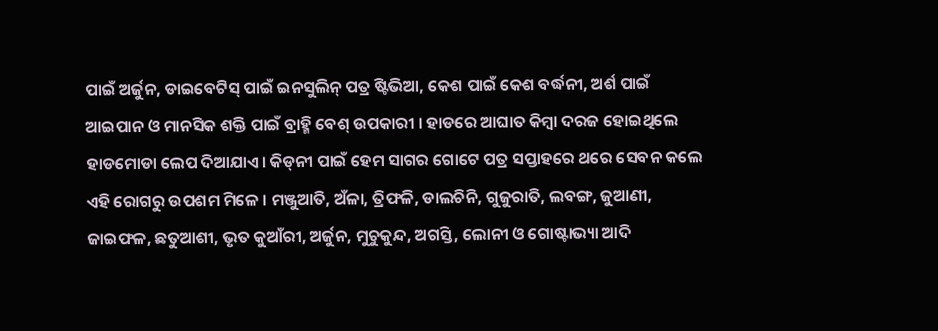ପାଇଁ ଅର୍ଜୁନ, ଡାଇବେଟିସ୍‌ ପାଇଁ ଇନସୁଲିନ୍‌ ପତ୍ର ଷ୍ଟିଭିଆ, କେଶ ପାଇଁ କେଶ ବର୍ଦ୍ଧନୀ, ଅର୍ଶ ପାଇଁ ଆଇପାନ ଓ ମାନସିକ ଶକ୍ତି ପାଇଁ ବ୍ରାହ୍ମି ବେଶ୍‌ ଉପକାରୀ । ହାଡରେ ଆଘାତ କିମ୍ବା ଦରଜ ହୋଇଥିଲେ ହାଡମୋଡା ଲେପ ଦିଆଯାଏ। କିଡ୍‌ନୀ ପାଇଁ ହେମ ସାଗର ଗୋଟେ ପତ୍ର ସପ୍ତାହରେ ଥରେ ସେବନ କଲେ ଏହି ରୋଗରୁ ଉପଶମ ମିଳେ । ମଞ୍ଜୁଆତି, ଅଁଳା, ତ୍ରିଫଳି, ଡାଲଚିନି, ଗୁଜୁରାତି, ଲବଙ୍ଗ, ଜୁଆଣୀ, ଜାଇଫଳ, ଛତୁଆଶୀ, ଭୃତ କୁଆଁରୀ, ଅର୍ଜୁନ, ମୁଚୁକୁନ୍ଦ, ଅଗସ୍ତି, ଲୋନୀ ଓ ଗୋଷ୍ଟାଭ୍ୟା ଆଦି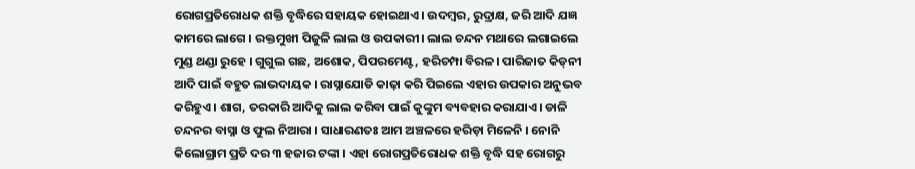ରୋଗପ୍ରତିରୋଧକ ଶକ୍ତି ବୃଦ୍ଧିରେ ସହାୟକ ହୋଇଥାଏ। ଉଦମ୍ବର, ରୁଦ୍ରାକ୍ଷ, ଜରି ଆଦି ଯଜ୍ଞ କାମରେ ଲାଗେ । ରକ୍ତମୁଖୀ ପିଜୁଳି ଲାଲ ଓ ଉପକାରୀ। ଲାଲ ଚନ୍ଦନ ମଥାରେ ଲଗାଇଲେ ମୁଣ୍ଡ ଥଣ୍ଡା ରୁହେ । ଗୁଗୁଲ ଗଛ, ଅଶୋକ, ପିପରମେଣ୍ଟ, ହରିଚମ୍ପା ବିରଳ। ପାରିଜାତ କିଡ୍‌ନୀ ଆଦି ପାଇଁ ବହୁତ ଲାଭଦାୟକ । ରାସ୍ନାଯୋଡି କାଢ଼ା କରି ପିଇଲେ ଏହାର ଉପକାର ଅନୁଭବ କରିହୁଏ । ଶାଗ, ତରକାରି ଆଦିକୁ ଲାଲ କରିବା ପାଇଁ କୁଙ୍କୁମ ବ୍ୟବହାର କରାଯାଏ। ଡାଳି ଚନ୍ଦନର ବାସ୍ନା ଓ ଫୁଲ ନିଆରା । ସାଧାରଣତଃ ଆମ ଅଞ୍ଚଳରେ ହରିଡ଼ା ମିଳେନି । ନୋନି କିଲୋଗ୍ରାମ ପ୍ରତି ଦର ୩ ହଜାର ଟଙ୍କା । ଏହା ରୋଗପ୍ରତିରୋଧକ ଶକ୍ତି ବୃଦ୍ଧି ସହ ରୋଗରୁ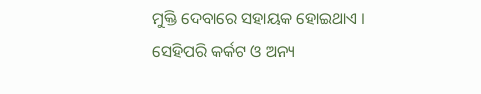ମୁକ୍ତି ଦେବାରେ ସହାୟକ ହୋଇଥାଏ । ସେହିପରି କର୍କଟ ଓ ଅନ୍ୟ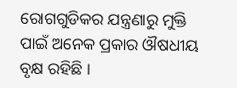ରୋଗଗୁଡିକର ଯନ୍ତ୍ରଣାରୁ ମୁକ୍ତି ପାଇଁ ଅନେକ ପ୍ରକାର ଔଷଧୀୟ ବୃକ୍ଷ ରହିଛି ।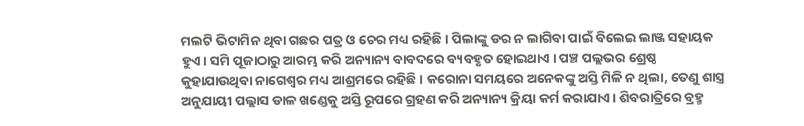ମଲଟି ଭିଟାମିନ ଥିବା ଗଛର ପତ୍ର ଓ ଚେର ମଧ୍ୟ ରହିଛି। ପିଲାଙ୍କୁ ଡର ନ ଲାଗିବା ପାଇଁ ବିଲେଇ ଲାଞ୍ଜ ସହାୟକ ହୁଏ। ସମି ପୂଜାଠାରୁ ଆରମ୍ଭ କରି ଅନ୍ୟାନ୍ୟ ବାବଦରେ ବ୍ୟବହୃତ ହୋଇଥାଏ । ପଞ୍ଚ ପଲ୍ଲଭର ଶ୍ରେଷ୍ଠ କୁହାଯାଉଥିବା ନାଗେଶ୍ୱର ମଧ୍ୟ ଆଶ୍ରମରେ ରହିଛି। କରୋନା ସମୟରେ ଅନେକଙ୍କୁ ଅସ୍ତି ମିଳି ନ ଥିଲା, ତେଣୁ ଶାସ୍ତ୍ର ଅନୁଯାୟୀ ପଲ୍ଲାସ ଡାଳ ଖଣ୍ଡେକୁ ଅସ୍ତି ରୂପରେ ଗ୍ରହଣ କରି ଅନ୍ୟାନ୍ୟ କ୍ରିୟା କର୍ମ କରାଯାଏ। ଶିବରାତ୍ରିରେ ବ୍ରହ୍ମ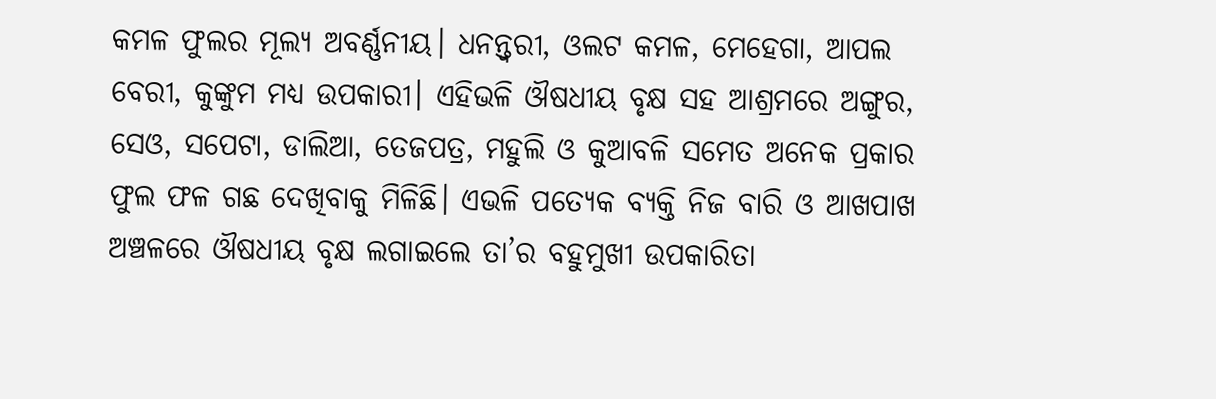କମଳ ଫୁଲର ମୂଲ୍ୟ ଅବର୍ଣ୍ଣନୀୟ। ଧନନ୍ତ୍ୱରୀ, ଓଲଟ କମଳ, ମେହେଗା, ଆପଲ ବେରୀ, କୁଙ୍କୁମ ମଧ୍ୟ ଉପକାରୀ। ଏହିଭଳି ଔଷଧୀୟ ବୃକ୍ଷ ସହ ଆଶ୍ରମରେ ଅଙ୍ଗୁର, ସେଓ, ସପେଟା, ଡାଲିଆ, ତେଜପତ୍ର, ମହୁଲି ଓ କୁଆବଳି ସମେତ ଅନେକ ପ୍ରକାର ଫୁଲ ଫଳ ଗଛ ଦେଖିବାକୁ ମିଳିଛି। ଏଭଳି ପତ୍ୟେକ ବ୍ୟକ୍ତି ନିଜ ବାରି ଓ ଆଖପାଖ ଅଞ୍ଚଳରେ ଔଷଧୀୟ ବୃକ୍ଷ ଲଗାଇଲେ ତା’ର ବହୁମୁଖୀ ଉପକାରିତା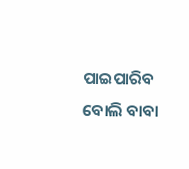ପାଇପାରିବ ବୋଲି ବାବା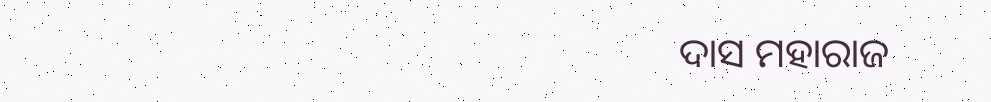ଦାସ ମହାରାଜ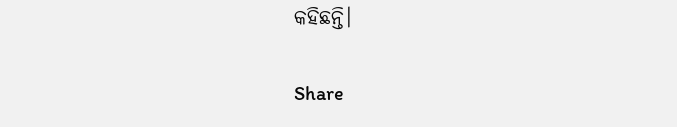କହିଛନ୍ତି।

Share